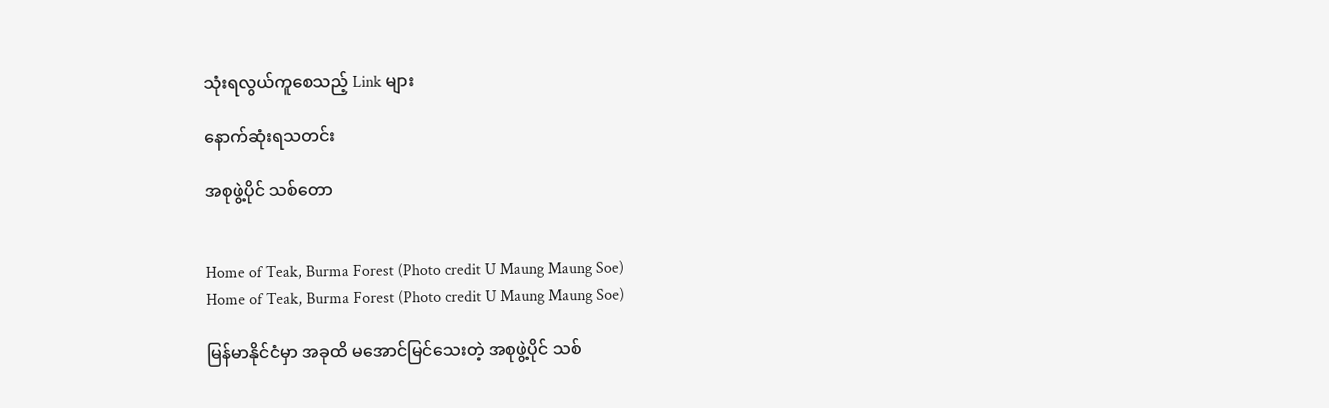သုံးရလွယ်ကူစေသည့် Link များ

နောက်ဆုံးရသတင်း

အစုဖွဲ့ပိုင် သစ်တော


Home of Teak, Burma Forest (Photo credit U Maung Maung Soe)
Home of Teak, Burma Forest (Photo credit U Maung Maung Soe)

မြန်မာနိုင်ငံမှာ အခုထိ မအောင်မြင်သေးတဲ့ အစုဖွဲ့ပိုင် သစ်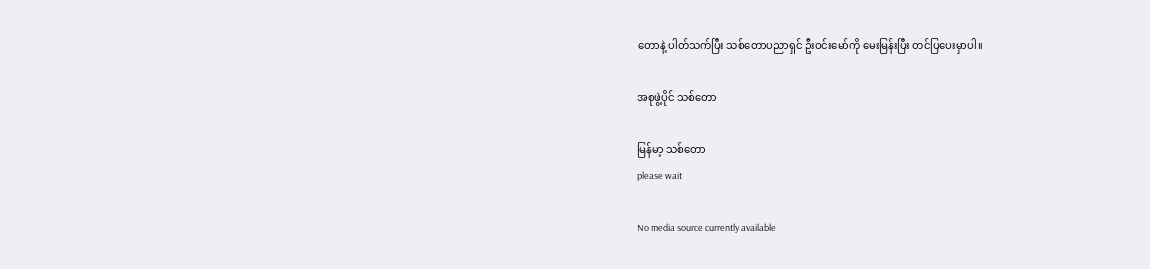တောနဲ့ ပါတ်သက်ပြီး သစ်တောပညာရှင် ဦးဝင်းမော်ကို မေးမြန်းပြီး တင်ပြပေးမှာပါ။

အစုဖွဲ့ပိုင် သစ်တော

မြန်မာ့ သစ်တော
please wait

No media source currently available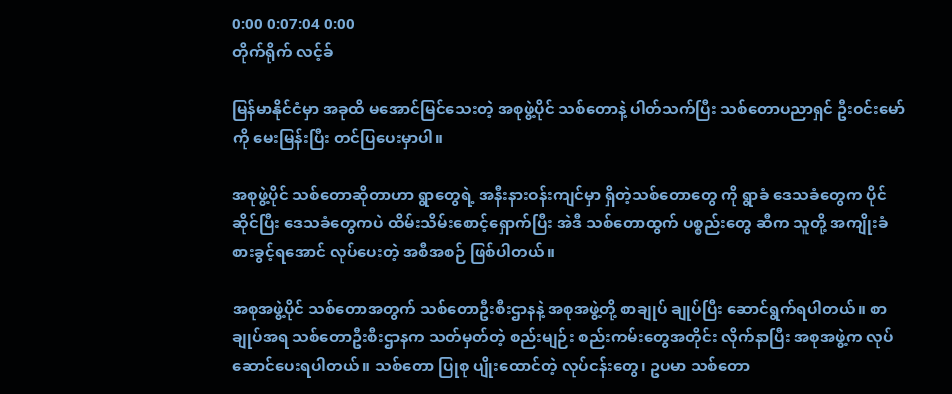0:00 0:07:04 0:00
တိုက်ရိုက် လင့်ခ်

မြန်မာနိုင်ငံမှာ အခုထိ မအောင်မြင်သေးတဲ့ အစုဖွဲ့ပိုင် သစ်တောနဲ့ ပါတ်သက်ပြီး သစ်တောပညာရှင် ဦးဝင်းမော်ကို မေးမြန်းပြီး တင်ပြပေးမှာပါ။

အစုဖွဲ့ပိုင် သစ်တောဆိုတာဟာ ရွာတွေရဲ့ အနီးနားဝန်းကျင်မှာ ရှိတဲ့သစ်တောတွေ ကို ရွာခံ ဒေသခံတွေက ပိုင်ဆိုင်ပြီး ဒေသခံတွေကပဲ ထိမ်းသိမ်းစောင့်ရှောက်ပြီး အဲဒီ သစ်တောထွက် ပစ္စည်းတွေ ဆီက သူတို့ အကျိုးခံစားခွင့်ရအောင် လုပ်ပေးတဲ့ အစီအစဉ် ဖြစ်ပါတယ်။

အစုအဖွဲ့ပိုင် သစ်တောအတွက် သစ်တောဦးစီးဌာနနဲ့ အစုအဖွဲ့တို့ စာချုပ် ချုပ်ပြီး ဆောင်ရွက်ရပါတယ်။ စာချုပ်အရ သစ်တောဦးစီးဌာနက သတ်မှတ်တဲ့ စည်းမျဉ်း စည်းကမ်းတွေအတိုင်း လိုက်နာပြီး အစုအဖွဲ့က လုပ်ဆောင်ပေးရပါတယ်။ သစ်တော ပြုစု ပျိုးထောင်တဲ့ လုပ်ငန်းတွေ၊ ဥပမာ သစ်တော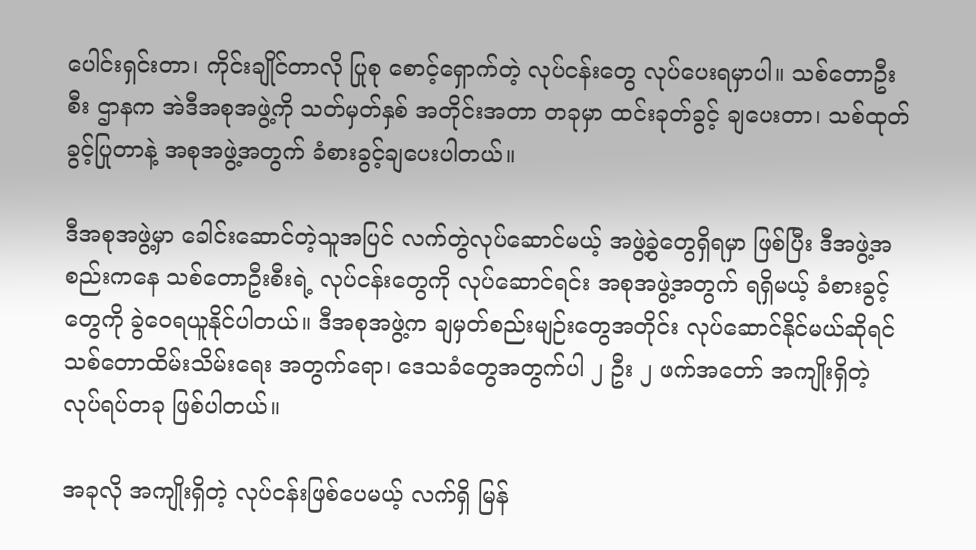ပေါင်းရှင်းတာ၊ ကိုင်းချိုင်တာလို ပြုစု စောင့်ရှောက်တဲ့ လုပ်ငန်းတွေ လုပ်ပေးရမှာပါ။ သစ်တောဦးစီး ဌာနက အဲဒီအစုအဖွဲ့ကို သတ်မှတ်နှစ် အတိုင်းအတာ တခုမှာ ထင်းခုတ်ခွင့် ချပေးတာ၊ သစ်ထုတ်ခွင့်ပြုတာနဲ့ အစုအဖွဲ့အတွက် ခံစားခွင့်ချပေးပါတယ်။

ဒီအစုအဖွဲ့မှာ ခေါင်းဆောင်တဲ့သူအပြင် လက်တွဲလုပ်ဆောင်မယ့် အဖွဲ့ခွဲတွေရှိရမှာ ဖြစ်ပြီး ဒီအဖွဲ့အစည်းကနေ သစ်တောဦးစီးရဲ့ လုပ်ငန်းတွေကို လုပ်ဆောင်ရင်း အစုအဖွဲ့အတွက် ရရှိမယ့် ခံစားခွင့်တွေကို ခွဲဝေရယူနိုင်ပါတယ်။ ဒီအစုအဖွဲ့က ချမှတ်စည်းမျဉ်းတွေအတိုင်း လုပ်ဆောင်နိုင်မယ်ဆိုရင် သစ်တောထိမ်းသိမ်းရေး အတွက်ရော၊ ဒေသခံတွေအတွက်ပါ ၂ ဦး ၂ ဖက်အတော် အကျိုးရှိတဲ့ လုပ်ရပ်တခု ဖြစ်ပါတယ်။

အခုလို အကျိုးရှိတဲ့ လုပ်ငန်းဖြစ်ပေမယ့် လက်ရှိ မြန်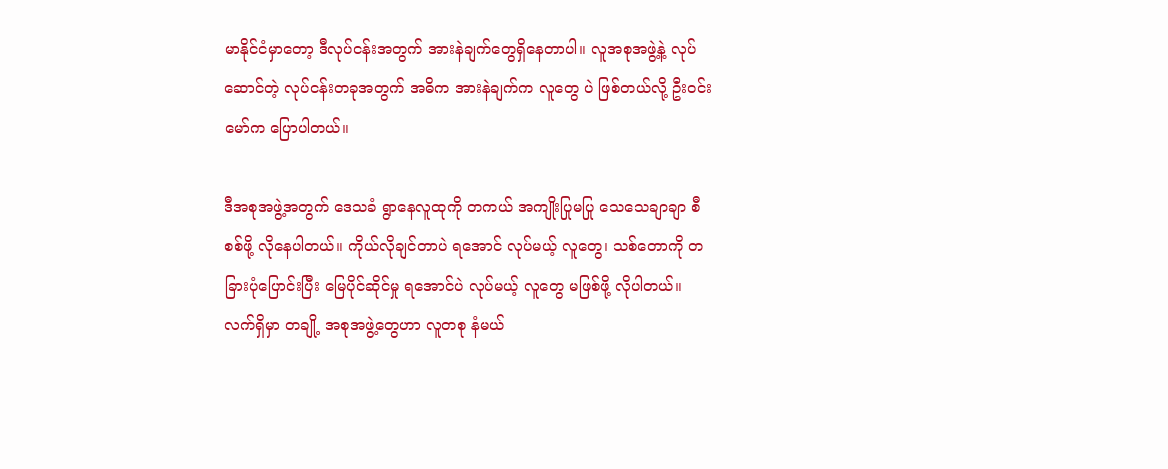မာနိုင်ငံမှာတော့ ဒီလုပ်ငန်းအတွက် အားနဲချက်တွေရှိနေတာပါ။ လူအစုအဖွဲ့နဲ့ လုပ်ဆောင်တဲ့ လုပ်ငန်းတခုအတွက် အဓိက အားနဲချက်က လူတွေ ပဲ ဖြစ်တယ်လို့ ဦးဝင်းမော်က ပြောပါတယ်။

ဒီအစုအဖွဲ့အတွက် ဒေသခံ ရွာနေလူထုကို တကယ် အကျိုးပြုမပြု သေသေချာချာ စီစစ်ဖို့ လိုနေပါတယ်။ ကိုယ်လိုချင်တာပဲ ရအောင် လုပ်မယ့် လူတွေ၊ သစ်တောကို တခြားပုံပြောင်းပြီး မြေပိုင်ဆိုင်မှု ရအောင်ပဲ လုပ်မယ့် လူတွေ မဖြစ်ဖို့ လိုပါတယ်။ လက်ရှိမှာ တချို့ အစုအဖွဲ့တွေဟာ လူတစု နံမယ်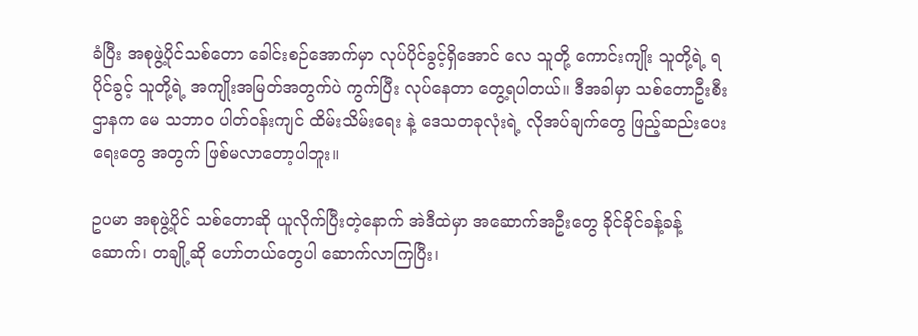ခံပြီး အစုဖွဲ့ပိုင်သစ်တော ခေါင်းစဉ်အောက်မှာ လုပ်ပိုင်ခွင့်ရှိအောင် လေ သူတို့ ကောင်းကျိုး သူတို့ရဲ့ ရပိုင်ခွင့် သူတို့ရဲ့ အကျိုးအမြတ်အတွက်ပဲ ကွက်ပြီး လုပ်နေတာ တွေ့ရပါတယ်။ ဒီအခါမှာ သစ်တောဦးစီး ဌာနက မေ သဘာဝ ပါတ်ဝန်းကျင် ထိမ်းသိမ်းရေး နဲ့ ဒေသတခုလုံးရဲ့ လိုအပ်ချက်တွေ ဖြည့်ဆည်းပေးရေးတွေ အတွက် ဖြစ်မလာတော့ပါဘူး။

ဥပမာ အစုဖွဲ့ပိုင် သစ်တောဆို ယူလိုက်ပြီးတဲ့နောက် အဲဒီထဲမှာ အဆောက်အဦးတွေ ခိုင်ခိုင်ခန့်ခန့် ဆောက်၊ တချို့ဆို ဟော်တယ်တွေပါ ဆောက်လာကြပြီး၊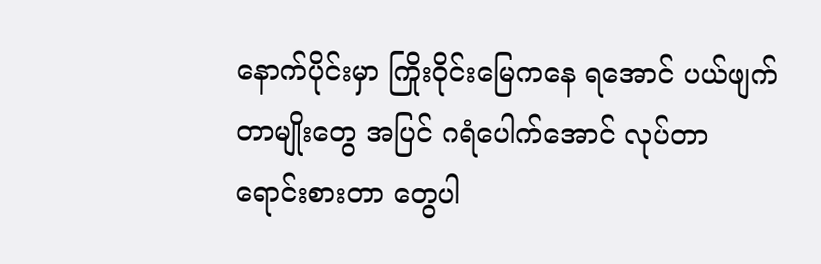နောက်ပိုင်းမှာ ကြိုးဝိုင်းမြေကနေ ရအောင် ပယ်ဖျက်တာမျိုးတွေ အပြင် ဂရံပေါက်အောင် လုပ်တာ ရောင်းစားတာ တွေပါ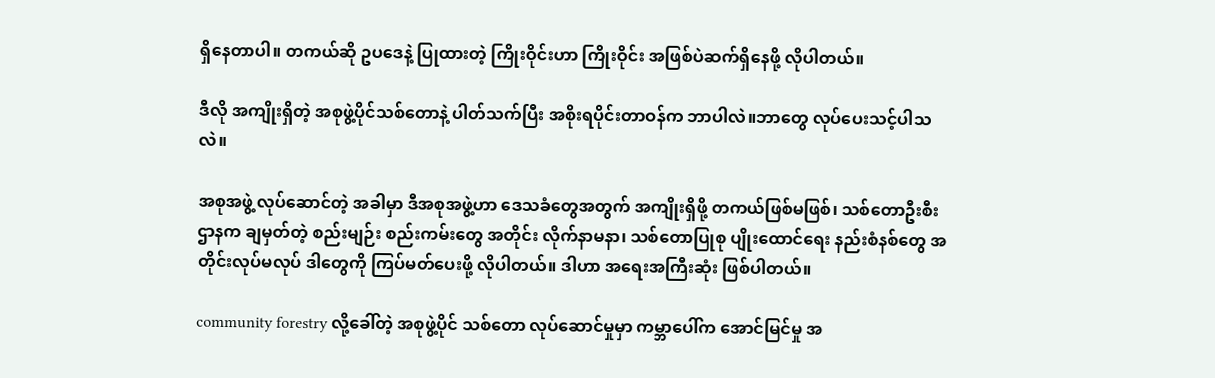ရှိနေတာပါ။ တကယ်ဆို ဥပဒေနဲ့ ပြုထားတဲ့ ကြိုးဝိုင်းဟာ ကြိုးဝိုင်း အဖြစ်ပဲဆက်ရှိနေဖို့ လိုပါတယ်။

ဒီလို အကျိုးရှိတဲ့ အစုဖွဲ့ပိုင်သစ်တောနဲ့ ပါတ်သက်ပြီး အစိုးရပိုင်းတာဝန်က ဘာပါလဲ။ဘာတွေ လုပ်ပေးသင့်ပါသလဲ။

အစုအဖွဲ့ လုပ်ဆောင်တဲ့ အခါမှာ ဒီအစုအဖွဲ့ဟာ ဒေသခံတွေအတွက် အကျိုးရှိဖို့ တကယ်ဖြစ်မဖြစ်၊ သစ်တောဦးစီးဌာနက ချမှတ်တဲ့ စည်းမျဉ်း စည်းကမ်းတွေ အတိုင်း လိုက်နာမနာ၊ သစ်တောပြုစု ပျိုးထောင်ရေး နည်းစံနစ်တွေ အတိုင်းလုပ်မလုပ် ဒါတွေကို ကြပ်မတ်ပေးဖို့ လိုပါတယ်။ ဒါဟာ အရေးအကြီးဆုံး ဖြစ်ပါတယ်။

community forestry လို့ခေါ်တဲ့ အစုဖွဲ့ပိုင် သစ်တော လုပ်ဆောင်မှုမှာ ကမ္ဘာပေါ်က အောင်မြင်မှု အ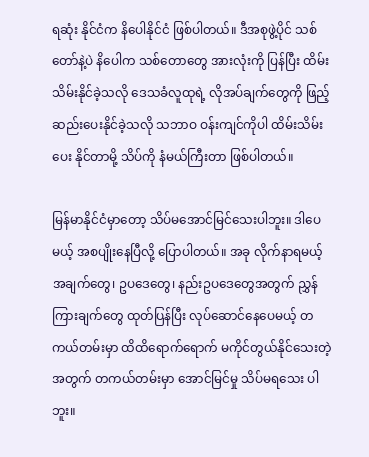ရဆုံး နိုင်ငံက နိပေါနိုင်ငံ ဖြစ်ပါတယ်။ ဒီအစုဖွဲ့ပိုင် သစ်တော်နဲ့ပဲ နိပေါက သစ်တောတွေ အားလုံးကို ပြန်ပြီး ထိမ်းသိမ်းနိုင်ခဲ့သလို ဒေသခံလူထုရဲ့ လိုအပ်ချက်တွေကို ဖြည့်ဆည်းပေးနိုင်ခဲ့သလို သဘာဝ ဝန်းကျင်ကိုပါ ထိမ်းသိမ်းပေး နိုင်တာမို့ သိပ်ကို နံမယ်ကြီးတာ ဖြစ်ပါတယ်။

မြန်မာနိုင်ငံမှာတော့ သိပ်မအောင်မြင်သေးပါဘူး။ ဒါပေမယ့် အစပျိုးနေပြီလို့ ပြောပါတယ်။ အခု လိုက်နာရမယ့် အချက်တွေ၊ ဥပဒေတွေ၊ နည်းဥပဒေတွေအတွက် ညွှန်ကြားချက်တွေ ထုတ်ပြန်ပြီး လုပ်ဆောင်နေပေမယ့် တကယ်တမ်းမှာ ထိထိရောက်ရောက် မကိုင်တွယ်နိုင်သေးတဲ့အတွက် တကယ်တမ်းမှာ အောင်မြင်မှု သိပ်မရသေး ပါဘူး။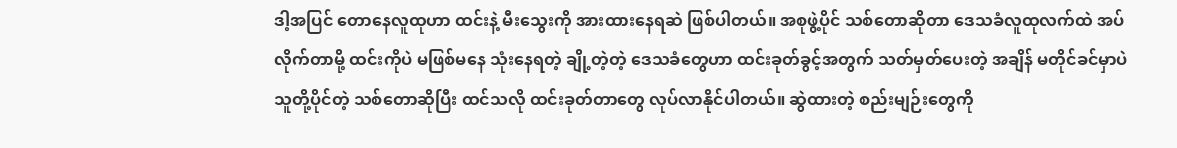ဒါ့အပြင် တောနေလူထုဟာ ထင်းနဲ့ မီးသွေးကို အားထားနေရဆဲ ဖြစ်ပါတယ်။ အစုဖွဲ့ပိုင် သစ်တောဆိုတာ ဒေသခံလူထုလက်ထဲ အပ်လိုက်တာမို့ ထင်းကိုပဲ မဖြစ်မနေ သုံးနေရတဲ့ ချို့တဲ့တဲ့ ဒေသခံတွေဟာ ထင်းခုတ်ခွင့်အတွက် သတ်မှတ်ပေးတဲ့ အချိန် မတိုင်ခင်မှာပဲ သူတို့ပိုင်တဲ့ သစ်တောဆိုပြီး ထင်သလို ထင်းခုတ်တာတွေ လုပ်လာနိုင်ပါတယ်။ ဆွဲထားတဲ့ စည်းမျဉ်းတွေကို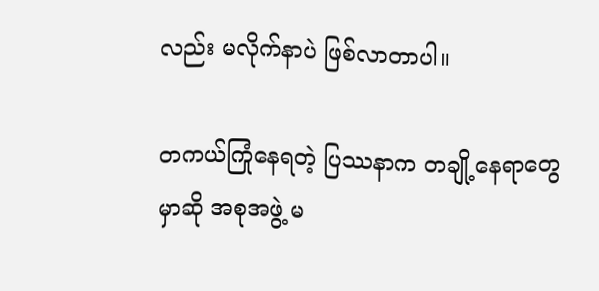လည်း မလိုက်နာပဲ ဖြစ်လာတာပါ။

တကယ်ကြုံနေရတဲ့ ပြဿနာက တချို့နေရာတွေမှာဆို အစုအဖွဲ့ မ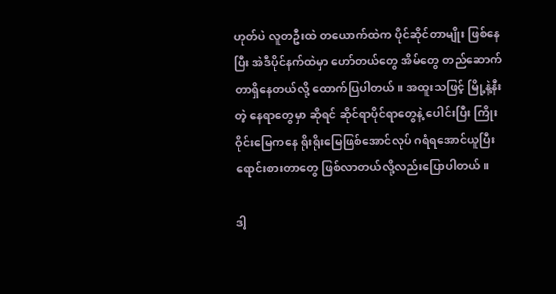ဟုတ်ပဲ လူတဦးထဲ တယောက်ထဲက ပိုင်ဆိုင်တာမျိုး ဖြစ်နေပြီး အဲဒီပိုင်နက်ထဲမှာ ဟော်တယ်တွေ အိမ်တွေ တည်ဆောက်တာရှိနေတယ်လို့ ထောက်ပြပါတယ်။ အထူးသဖြင့် မြို့နဲ့နီးတဲ့ နေရာတွေမှာ ဆိုရင် ဆိုင်ရာပိုင်ရာတွေနဲ့ ပေါင်းပြီး ကြိုးဝိုင်းမြေကနေ ရိုးရိုးမြေဖြစ်အောင်လုပ် ဂရံရအောင်ယူပြီး ရောင်းစားတာတွေ ဖြစ်လာတယ်လို့လည်းပြောပါတယ်။

ဒါ့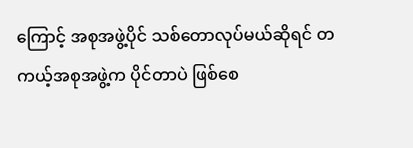ကြောင့် အစုအဖွဲ့ပိုင် သစ်တောလုပ်မယ်ဆိုရင် တကယ့်အစုအဖွဲ့က ပိုင်တာပဲ ဖြစ်စေ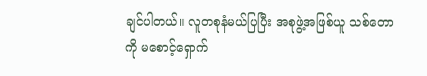ချင်ပါတယ်။ လူတစုနံမယ်ပြပြီး အစုဖွဲ့အဖြစ်ယူ သစ်တောကို မစောင့်ရှောက်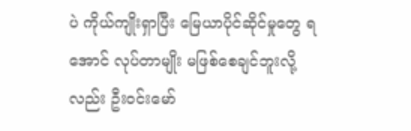ပဲ ကိုယ်ကျိုးရှာပြီး မြေယာပိုင်ဆိုင်မှုတွေ ရအောင် လုပ်တာမျိုး မဖြစ်စေချင်ဘူးလို့ လည်း ဦးဝင်းမော်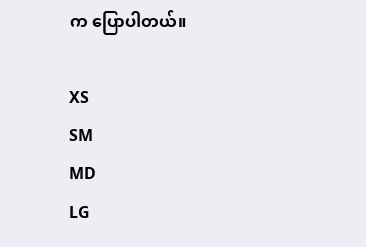က ပြောပါတယ်။

XS
SM
MD
LG